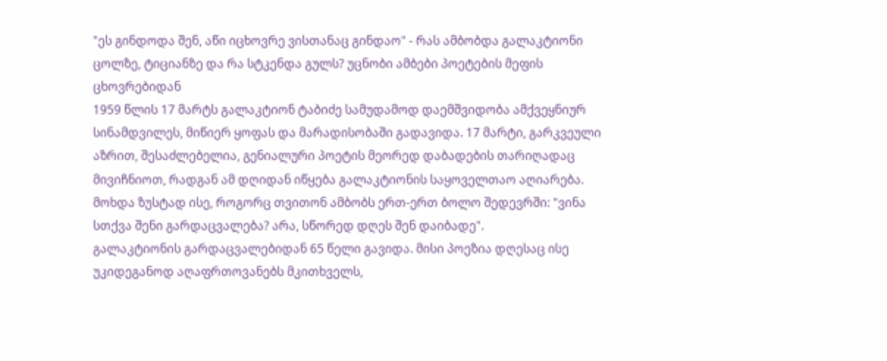"ეს გინდოდა შენ, აწი იცხოვრე ვისთანაც გინდაო" - რას ამბობდა გალაკტიონი ცოლზე, ტიციანზე და რა სტკენდა გულს? უცნობი ამბები პოეტების მეფის ცხოვრებიდან
1959 წლის 17 მარტს გალაკტიონ ტაბიძე სამუდამოდ დაემშვიდობა ამქვეყნიურ სინამდვილეს, მიწიერ ყოფას და მარადისობაში გადავიდა. 17 მარტი, გარკვეული აზრით, შესაძლებელია, გენიალური პოეტის მეორედ დაბადების თარიღადაც მივიჩნიოთ, რადგან ამ დღიდან იწყება გალაკტიონის საყოველთაო აღიარება. მოხდა ზუსტად ისე, როგორც თვითონ ამბობს ერთ-ერთ ბოლო შედევრში: "ვინა სთქვა შენი გარდაცვალება? არა, სწორედ დღეს შენ დაიბადე".
გალაკტიონის გარდაცვალებიდან 65 წელი გავიდა. მისი პოეზია დღესაც ისე უკიდეგანოდ აღაფრთოვანებს მკითხველს,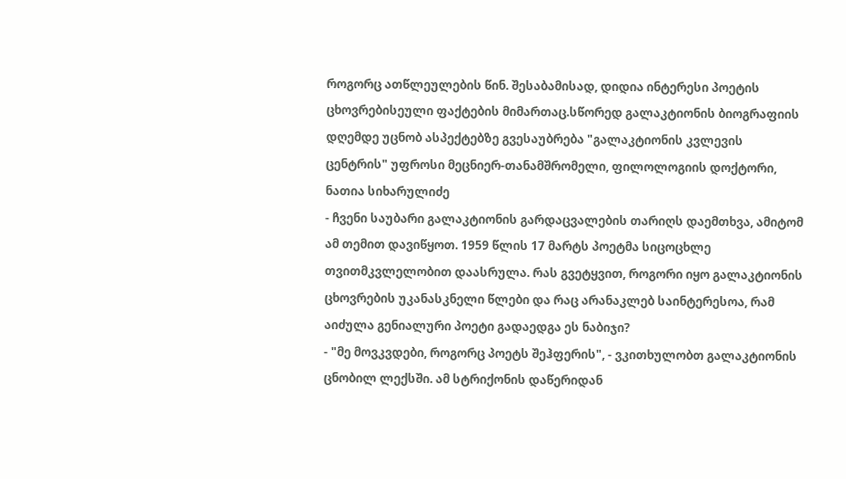როგორც ათწლეულების წინ. შესაბამისად, დიდია ინტერესი პოეტის ცხოვრებისეული ფაქტების მიმართაც.სწორედ გალაკტიონის ბიოგრაფიის დღემდე უცნობ ასპექტებზე გვესაუბრება "გალაკტიონის კვლევის ცენტრის" უფროსი მეცნიერ-თანამშრომელი, ფილოლოგიის დოქტორი, ნათია სიხარულიძე
- ჩვენი საუბარი გალაკტიონის გარდაცვალების თარიღს დაემთხვა, ამიტომ ამ თემით დავიწყოთ. 1959 წლის 17 მარტს პოეტმა სიცოცხლე თვითმკვლელობით დაასრულა. რას გვეტყვით, როგორი იყო გალაკტიონის ცხოვრების უკანასკნელი წლები და რაც არანაკლებ საინტერესოა, რამ აიძულა გენიალური პოეტი გადაედგა ეს ნაბიჯი?
- "მე მოვკვდები, როგორც პოეტს შეჰფერის", - ვკითხულობთ გალაკტიონის ცნობილ ლექსში. ამ სტრიქონის დაწერიდან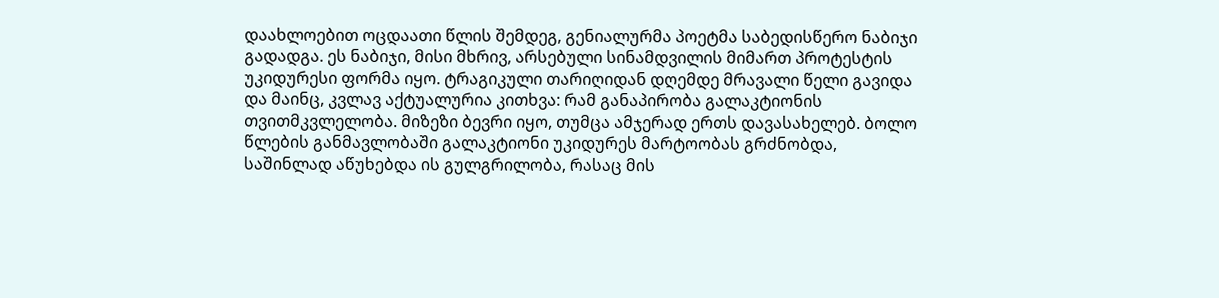დაახლოებით ოცდაათი წლის შემდეგ, გენიალურმა პოეტმა საბედისწერო ნაბიჯი გადადგა. ეს ნაბიჯი, მისი მხრივ, არსებული სინამდვილის მიმართ პროტესტის უკიდურესი ფორმა იყო. ტრაგიკული თარიღიდან დღემდე მრავალი წელი გავიდა და მაინც, კვლავ აქტუალურია კითხვა: რამ განაპირობა გალაკტიონის თვითმკვლელობა. მიზეზი ბევრი იყო, თუმცა ამჯერად ერთს დავასახელებ. ბოლო წლების განმავლობაში გალაკტიონი უკიდურეს მარტოობას გრძნობდა, საშინლად აწუხებდა ის გულგრილობა, რასაც მის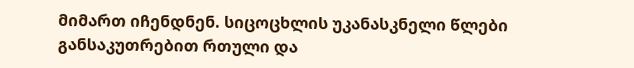მიმართ იჩენდნენ. სიცოცხლის უკანასკნელი წლები განსაკუთრებით რთული და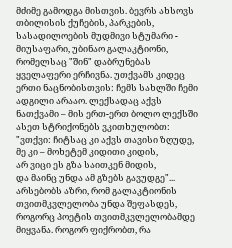მძიმე გამოდგა მისთვის. ბევრს ახსოვს თბილისის ქუჩების, პარკების, სასადილოების მუდმივი სტუმარი - მიუსაფარი, უბინაო გალაკტიონი, რომელსაც "შინ" დაბრუნებას ყველაფერი ერჩივნა. უთქვამს კიდეც ერთი ნაცნობისთვის: ჩემს სახლში ჩემი ადგილი არააო. ლექსადაც აქვს ნათქვამი – მის ერთ-ერთ ბოლო ლექსში ასეთ სტრიქონებს ვკითხულობთ:
"ვთქვი: ჩიტსაც კი აქვს თავისი ზღუდე,
მე კი – მოხეტემ კიდითი კიდის,
არ ვიცი ეს გზა საითკენ მიდის,
და მაინც უნდა ამ გზებს გავუდგე"...
არსებობს აზრი, რომ გალაკტიონის თვითმკვლელობა უნდა შეფასდეს, როგორც პოეტის თვითმკვლელობამდე მიყვანა. როგორ ფიქრობთ, რა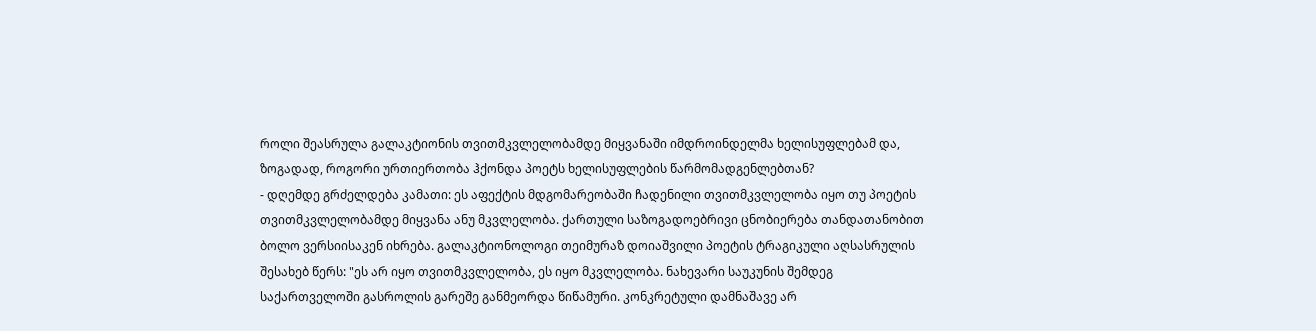როლი შეასრულა გალაკტიონის თვითმკვლელობამდე მიყვანაში იმდროინდელმა ხელისუფლებამ და, ზოგადად, როგორი ურთიერთობა ჰქონდა პოეტს ხელისუფლების წარმომადგენლებთან?
- დღემდე გრძელდება კამათი: ეს აფექტის მდგომარეობაში ჩადენილი თვითმკვლელობა იყო თუ პოეტის თვითმკვლელობამდე მიყვანა ანუ მკვლელობა. ქართული საზოგადოებრივი ცნობიერება თანდათანობით ბოლო ვერსიისაკენ იხრება. გალაკტიონოლოგი თეიმურაზ დოიაშვილი პოეტის ტრაგიკული აღსასრულის შესახებ წერს: "ეს არ იყო თვითმკვლელობა, ეს იყო მკვლელობა. ნახევარი საუკუნის შემდეგ საქართველოში გასროლის გარეშე განმეორდა წიწამური. კონკრეტული დამნაშავე არ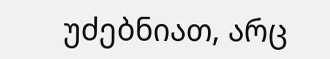უძებნიათ, არც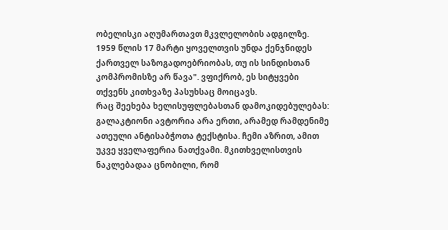ობელისკი აღუმართავთ მკვლელობის ადგილზე. 1959 წლის 17 მარტი ყოველთვის უნდა ქენჯნიდეს ქართველ საზოგადოებრიობას, თუ ის სინდისთან კომპრომისზე არ წავა". ვფიქრობ, ეს სიტყვები თქვენს კითხვაზე პასუხსაც მოიცავს.
რაც შეეხება ხელისუფლებასთან დამოკიდებულებას: გალაკტიონი ავტორია არა ერთი, არამედ რამდენიმე ათეული ანტისაბჭოთა ტექსტისა. ჩემი აზრით, ამით უკვე ყველაფერია ნათქვამი. მკითხველისთვის ნაკლებადაა ცნობილი, რომ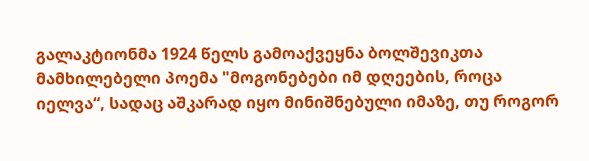გალაკტიონმა 1924 წელს გამოაქვეყნა ბოლშევიკთა მამხილებელი პოემა "მოგონებები იმ დღეების, როცა იელვა“, სადაც აშკარად იყო მინიშნებული იმაზე, თუ როგორ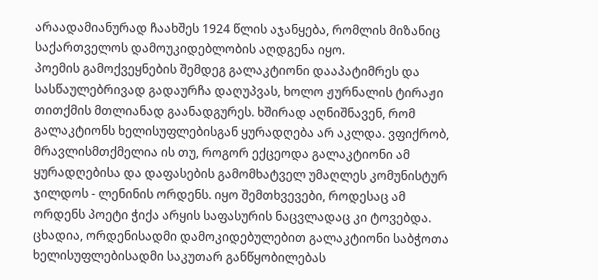არაადამიანურად ჩაახშეს 1924 წლის აჯანყება, რომლის მიზანიც საქართველოს დამოუკიდებლობის აღდგენა იყო.
პოემის გამოქვეყნების შემდეგ გალაკტიონი დააპატიმრეს და სასწაულებრივად გადაურჩა დაღუპვას, ხოლო ჟურნალის ტირაჟი თითქმის მთლიანად გაანადგურეს. ხშირად აღნიშნავენ, რომ გალაკტიონს ხელისუფლებისგან ყურადღება არ აკლდა. ვფიქრობ, მრავლისმთქმელია ის თუ, როგორ ექცეოდა გალაკტიონი ამ ყურადღებისა და დაფასების გამომხატველ უმაღლეს კომუნისტურ ჯილდოს - ლენინის ორდენს. იყო შემთხვევები, როდესაც ამ ორდენს პოეტი ჭიქა არყის საფასურის ნაცვლადაც კი ტოვებდა. ცხადია, ორდენისადმი დამოკიდებულებით გალაკტიონი საბჭოთა ხელისუფლებისადმი საკუთარ განწყობილებას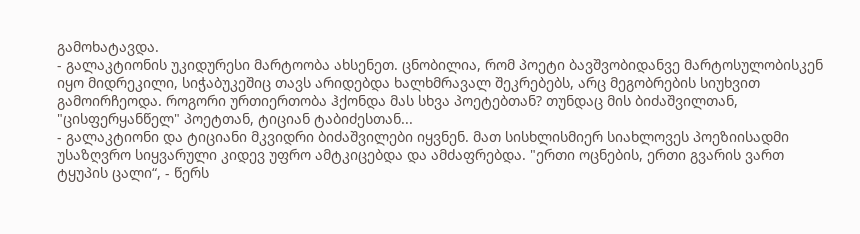გამოხატავდა.
- გალაკტიონის უკიდურესი მარტოობა ახსენეთ. ცნობილია, რომ პოეტი ბავშვობიდანვე მარტოსულობისკენ იყო მიდრეკილი, სიჭაბუკეშიც თავს არიდებდა ხალხმრავალ შეკრებებს, არც მეგობრების სიუხვით გამოირჩეოდა. როგორი ურთიერთობა ჰქონდა მას სხვა პოეტებთან? თუნდაც მის ბიძაშვილთან, "ცისფერყანწელ" პოეტთან, ტიციან ტაბიძესთან...
- გალაკტიონი და ტიციანი მკვიდრი ბიძაშვილები იყვნენ. მათ სისხლისმიერ სიახლოვეს პოეზიისადმი უსაზღვრო სიყვარული კიდევ უფრო ამტკიცებდა და ამძაფრებდა. "ერთი ოცნების, ერთი გვარის ვართ ტყუპის ცალი“, - წერს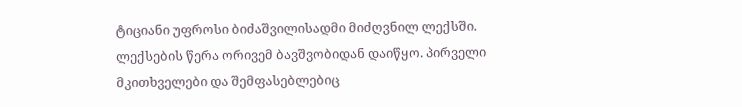ტიციანი უფროსი ბიძაშვილისადმი მიძღვნილ ლექსში.
ლექსების წერა ორივემ ბავშვობიდან დაიწყო. პირველი მკითხველები და შემფასებლებიც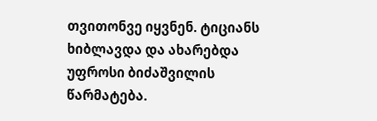თვითონვე იყვნენ. ტიციანს ხიბლავდა და ახარებდა უფროსი ბიძაშვილის წარმატება.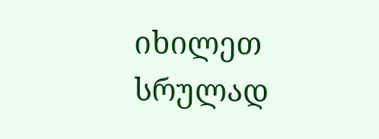იხილეთ სრულად